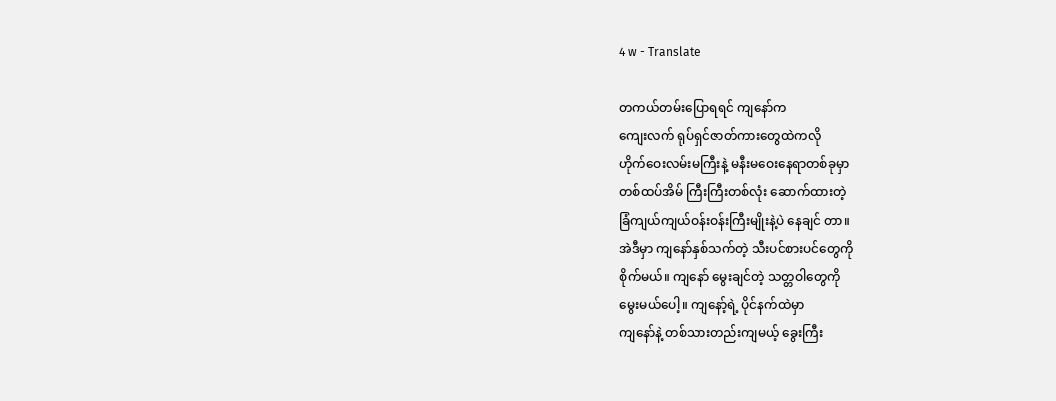4 w - Translate

တကယ်တမ်းပြောရရင် ကျနော်က
ကျေးလက် ရုပ်ရှင်ဇာတ်ကားတွေထဲကလို
ဟိုက်ဝေးလမ်းမကြီးနဲ့ မနီးမဝေးနေရာတစ်ခုမှာ
တစ်ထပ်အိမ် ကြီးကြီးတစ်လုံး ဆောက်ထားတဲ့
ခြံကျယ်ကျယ်ဝန်းဝန်းကြီးမျိုးနဲ့ပဲ နေချင် တာ။
အဲဒီမှာ ကျနော်နှစ်သက်တဲ့ သီးပင်စားပင်တွေကို
စိုက်မယ်။ ကျနော် မွေးချင်တဲ့ သတ္တဝါတွေကို
မွေးမယ်ပေါ့။ ကျနော့်ရဲ့ ပိုင်နက်ထဲမှာ
ကျနော်နဲ့ တစ်သားတည်းကျမယ့် ခွေးကြီး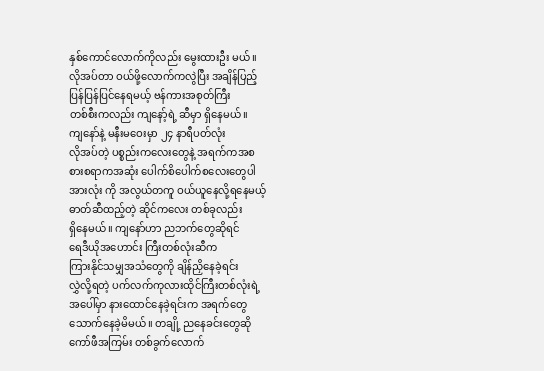နှစ်ကောင်လောက်ကိုလည်း မွေးထားဦး မယ်။
လိုအပ်တာ ဝယ်ဖို့လောက်ကလွဲပြီး အချိန်ပြည့်
ပြန်ပြန်ပြင်နေရမယ့် ဗန်ကားအစုတ်ကြီး
တစ်စီးကလည်း ကျနော့်ရဲ့ ဆီမှာ ရှိနေမယ်။
ကျနော်နဲ့ မနီးမဝေးမှာ ၂၄ နာရီပတ်လုံး
လိုအပ်တဲ့ ပစ္စည်းကလေးတွေနဲ့ အရက်ကအစ
စားစရာကအဆုံး ပေါက်စိပေါက်စလေးတွေပါ
အားလုံး ကို အလွယ်တကူ ဝယ်ယူနေလို့ရနေမယ့် ဓာတ်ဆီထည့်တဲ့ ဆိုင်ကလေး တစ်ခုလည်း
ရှိနေမယ်။ ကျနော်ဟာ ညဘက်တွေဆိုရင်
ရေဒီယိုအဟောင်း ကြီးတစ်လုံးဆီက
ကြားနိုင်သမျှအသံတွေကို ချိန်ညှိနေခဲ့ရင်း
လွှဲလို့ရတဲ့ ပက်လက်ကုလားထိုင်ကြီးတစ်လုံးရဲ့
အပေါ်မှာ နားထောင်နေခဲ့ရင်းက အရက်တွေ
သောက်နေခဲ့မိမယ်။ တချို့ ညနေခင်းတွေဆို
ကော်ဖီအကြမ်း တစ်ခွက်လောက်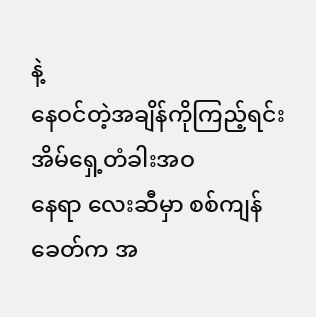နဲ့
နေဝင်တဲ့အချိန်ကိုကြည့်ရင်း အိမ်ရှေ့တံခါးအဝ
နေရာ လေးဆီမှာ စစ်ကျန်ခေတ်က အ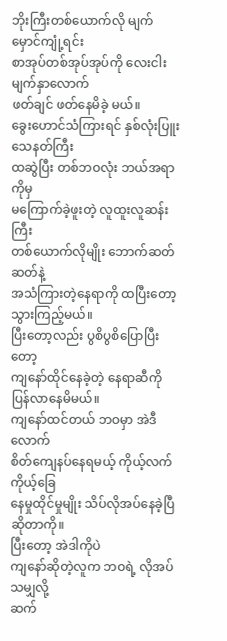ဘိုးကြီးတစ်ယောက်လို မျက်မှောင်ကျုံ့ရင်း
စာအုပ်တစ်အုပ်အုပ်ကို လေးငါးမျက်နှာလောက်
ဖတ်ချင် ဖတ်နေမိခဲ့ မယ်။
ခွေးဟောင်သံကြားရင် နှစ်လုံးပြူးသေနတ်ကြီး
ထဆွဲပြီး တစ်ဘဝလုံး ဘယ်အရာကိုမှ
မကြောက်ခဲ့ဖူးတဲ့ လူထူးလူဆန်းကြီး
တစ်ယောက်လိုမျိုး ဘောက်ဆတ်ဆတ်နဲ့
အသံကြားတဲ့နေရာကို ထပြီးတော့ သွားကြည့်မယ်။
ပြီးတော့လည်း ပွစိပွစိပြောပြီးတော့
ကျနော်ထိုင်နေခဲ့တဲ့ နေရာဆီကို ပြန်လာနေမိမယ်။
ကျနော်ထင်တယ် ဘဝမှာ အဲဒီလောက်
စိတ်ကျေနပ်နေရမယ့် ကိုယ့်လက်ကိုယ့်ခြေ
နေမှုထိုင်မှုမျိုး သိပ်လိုအပ်နေခဲ့ပြီဆိုတာကို။
ပြီးတော့ အဲဒါကိုပဲ
ကျနော်ဆိုတဲ့လူက ဘဝရဲ့ လိုအပ်သမျှလို့
ဆက်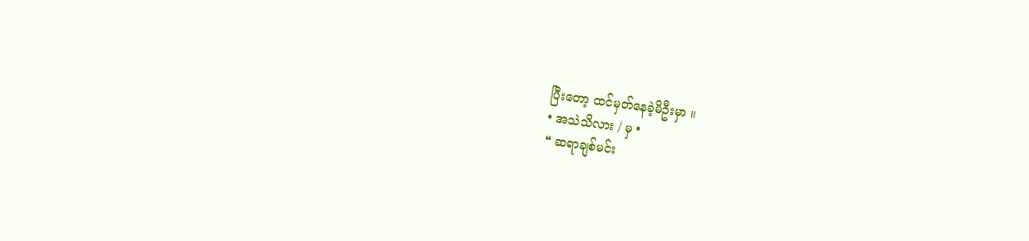ပြီးတော့ ထင်မှတ်နေခဲ့မိဦးမှာ ။
• အသဲသိလား / မှ •
❝ ဆရာချစ်မင်း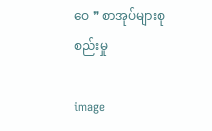ဝေ ❞ စာအုပ်များစုစည်းမှု

image